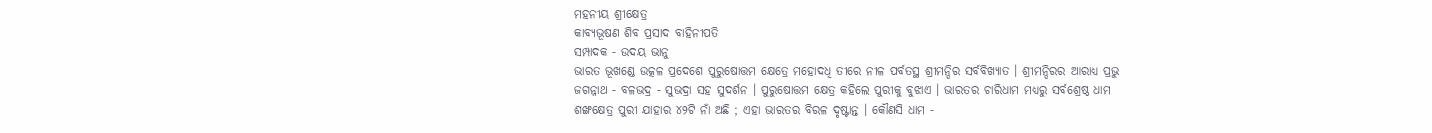ମହନୀୟ ଶ୍ରୀକ୍ଷେତ୍ର
କାବ୍ୟଭୂଷଣ ଶିବ ପ୍ରସାଦ ବାହିନୀପତି
ସମ୍ପାଦକ - ଉଦୟ ଭାନୁ
ଭାରତ ଭୂଖଣ୍ଡେ ଉତ୍କଳ ପ୍ରଦେଶେ ପୁରୁଷୋତ୍ତମ କ୍ଷେତ୍ରେ ମହୋଦଧି ତୀରେ ନୀଳ ପର୍ବତସ୍ଥ ଶ୍ରୀମନ୍ଦିର ସର୍ବବିଖ୍ଯାତ । ଶ୍ରୀମନ୍ଦିରର ଆରାଧ୍ୟ ପ୍ରଭୁ ଜଗନ୍ନାଥ - ବଳଭଦ୍ର - ସୁଭଦ୍ରା ସହ ସୁଦର୍ଶନ । ପୁରୁଷୋତ୍ତମ କ୍ଷେତ୍ର କହିଲେ ପୁରୀକୁ ବୁଝାଏ । ଭାରତର ଚାରିଧାମ ମଧ୍ଯରୁ ସର୍ବଶ୍ରେଷ୍ଠ ଧାମ ଶଙ୍ଖକ୍ଷେତ୍ର ପୁରୀ ଯାହାର ୪୨ଟି ନାଁ ଅଛି ; ଏହା ଭାରତର ବିରଳ ଦୃଷ୍ଟାନ୍ତ । କୌଣସି ଧାମ -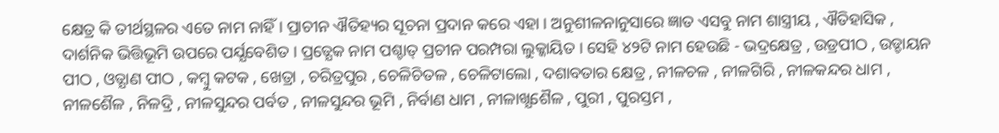କ୍ଷେତ୍ର କି ତୀର୍ଥସ୍ଥଳର ଏତେ ନାମ ନାହିଁ । ପ୍ରାଚୀନ ଐତିହ୍ୟର ସୂଚନା ପ୍ରଦାନ କରେ ଏହା । ଅନୁଶୀଳନାନୁସାରେ ଜ୍ଞାତ ଏସବୁ ନାମ ଶାସ୍ତ୍ରୀୟ , ଐତିହାସିକ , ଦାର୍ଶନିକ ଭିତ୍ତିଭୂମି ଉପରେ ପର୍ଯ୍ଯବେଶିତ । ପ୍ରତ୍ଯେକ ନାମ ପଶ୍ଚାତ୍ ପ୍ରଚୀନ ପରମ୍ପରା ଲୁକ୍କାୟିତ । ସେହି ୪୨ଟି ନାମ ହେଉଛି - ଭଦ୍ରକ୍ଷେତ୍ର , ଉଡ୍ରପୀଠ , ଉଡ୍ଡାୟନ ପୀଠ , ଓତ୍ଯାଣ ପୀଠ , କମ୍ବୁ କଟକ , ଖେତ୍ରା , ଚରିତ୍ରପୁର , ଚେଳିଚିତଳ , ଚେଳିଟାଲୋ , ଦଶାବତାର କ୍ଷେତ୍ର , ନୀଳଚଳ , ନୀଳଗିରି , ନୀଳକନ୍ଦର ଧାମ , ନୀଳଶୈଳ , ନିଳଦ୍ରି , ନୀଳସୁନ୍ଦର ପର୍ବତ , ନୀଳସୁନ୍ଦର ଭୂମି , ନିର୍ବାଣ ଧାମ , ନୀଳାଖ୍ଯଶୈଳ , ପୁରୀ , ପୁରସ୍ତମ ,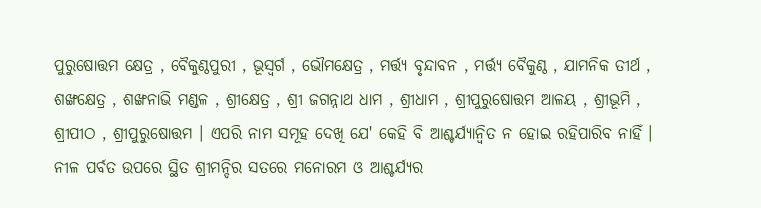ପୁରୁଷୋତ୍ତମ କ୍ଷେତ୍ର , ବୈକୁଣ୍ଠପୁରୀ , ଭୂସ୍ବର୍ଗ , ଭୌମକ୍ଷେତ୍ର , ମର୍ତ୍ତ୍ୟ ବୃନ୍ଦାବନ , ମର୍ତ୍ତ୍ୟ ବୈକୁଣ୍ଠ , ଯାମନିକ ତୀର୍ଥ , ଶଙ୍ଖକ୍ଷେତ୍ର , ଶଙ୍ଖନାଭି ମଣ୍ଡଳ , ଶ୍ରୀକ୍ଷେତ୍ର , ଶ୍ରୀ ଜଗନ୍ନାଥ ଧାମ , ଶ୍ରୀଧାମ , ଶ୍ରୀପୁରୁଷୋତ୍ତମ ଆଳୟ , ଶ୍ରୀଭୂମି , ଶ୍ରୀପୀଠ , ଶ୍ରୀପୁରୁଷୋତ୍ତମ । ଏପରି ନାମ ସମୂହ ଦେଖି ଯେ' କେହି ବି ଆଶ୍ଚର୍ଯ୍ୟାନ୍ବିତ ନ ହୋଇ ରହିପାରିବ ନାହିଁ ।
ନୀଳ ପର୍ବତ ଉପରେ ସ୍ଥିତ ଶ୍ରୀମନ୍ଦିର ସତରେ ମନୋରମ ଓ ଆଶ୍ଚର୍ଯ୍ୟର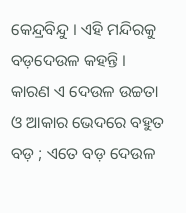କେନ୍ଦ୍ରବିନ୍ଦୁ । ଏହି ମନ୍ଦିରକୁ ବଡ଼ଦେଉଳ କହନ୍ତି । କାରଣ ଏ ଦେଉଳ ଉଚ୍ଚତା ଓ ଆକାର ଭେଦରେ ବହୁତ ବଡ଼ ; ଏତେ ବଡ଼ ଦେଉଳ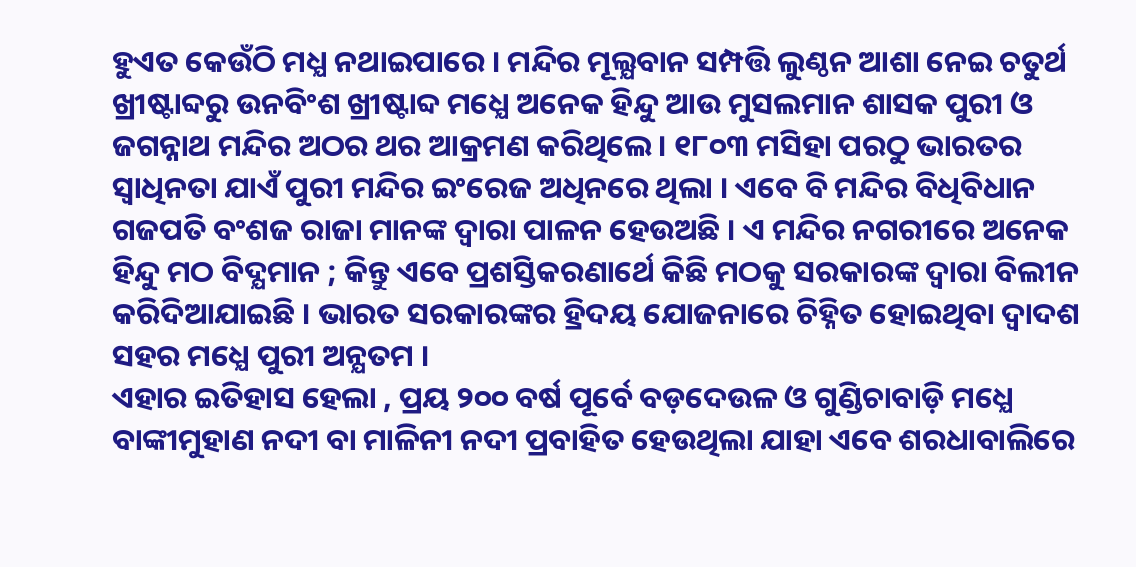ହୁଏତ କେଉଁଠି ମଧ୍ଯ ନଥାଇପାରେ । ମନ୍ଦିର ମୂଲ୍ଯବାନ ସମ୍ପତ୍ତି ଲୁଣ୍ଠନ ଆଶା ନେଇ ଚତୁର୍ଥ ଖ୍ରୀଷ୍ଟାବ୍ଦରୁ ଉନବିଂଶ ଖ୍ରୀଷ୍ଟାବ୍ଦ ମଧ୍ଯେ ଅନେକ ହିନ୍ଦୁ ଆଉ ମୁସଲମାନ ଶାସକ ପୁରୀ ଓ ଜଗନ୍ନାଥ ମନ୍ଦିର ଅଠର ଥର ଆକ୍ରମଣ କରିଥିଲେ । ୧୮୦୩ ମସିହା ପରଠୁ ଭାରତର ସ୍ବାଧିନତା ଯାଏଁ ପୁରୀ ମନ୍ଦିର ଇଂରେଜ ଅଧିନରେ ଥିଲା । ଏବେ ବି ମନ୍ଦିର ବିଧିବିଧାନ ଗଜପତି ବଂଶଜ ରାଜା ମାନଙ୍କ ଦ୍ୱାରା ପାଳନ ହେଉଅଛି । ଏ ମନ୍ଦିର ନଗରୀରେ ଅନେକ ହିନ୍ଦୁ ମଠ ବିଦ୍ଯମାନ ; କିନ୍ତୁ ଏବେ ପ୍ରଶସ୍ତିକରଣାର୍ଥେ କିଛି ମଠକୁ ସରକାରଙ୍କ ଦ୍ବାରା ବିଲୀନ କରିଦିଆଯାଇଛି । ଭାରତ ସରକାରଙ୍କର ହ୍ରିଦୟ ଯୋଜନାରେ ଚିହ୍ନିତ ହୋଇଥିବା ଦ୍ବାଦଶ ସହର ମଧ୍ଯେ ପୁରୀ ଅନ୍ଯତମ ।
ଏହାର ଇତିହାସ ହେଲା , ପ୍ରୟ ୨୦୦ ବର୍ଷ ପୂର୍ବେ ବଡ଼ଦେଉଳ ଓ ଗୁଣ୍ଡିଚାବାଡ଼ି ମଧ୍ଯେ ବାଙ୍କୀମୁହାଣ ନଦୀ ବା ମାଳିନୀ ନଦୀ ପ୍ରବାହିତ ହେଉଥିଲା ଯାହା ଏବେ ଶରଧାବାଲିରେ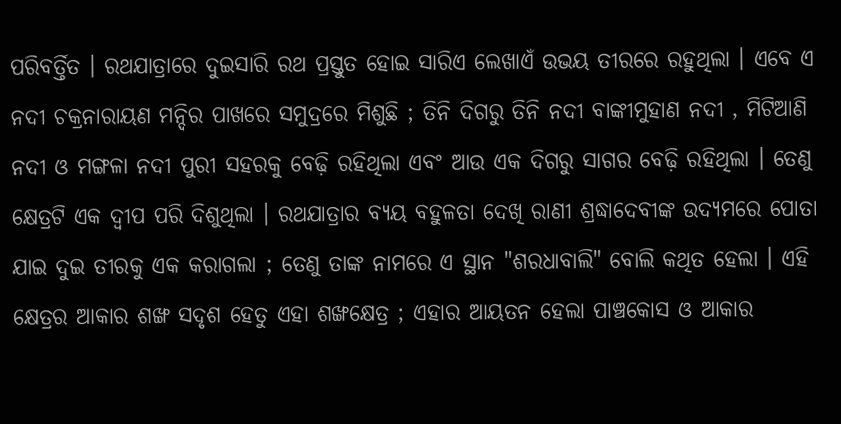ପରିବର୍ତ୍ତିତ । ରଥଯାତ୍ରାରେ ଦୁଇସାରି ରଥ ପ୍ରସ୍ତୁତ ହୋଇ ସାରିଏ ଲେଖାଏଁ ଉଭୟ ତୀରରେ ରହୁଥିଲା । ଏବେ ଏ ନଦୀ ଚକ୍ରନାରାୟଣ ମନ୍ଦିର ପାଖରେ ସମୁଦ୍ରରେ ମିଶୁଛି ; ତିନି ଦିଗରୁ ତିନି ନଦୀ ବାଙ୍କୀମୁହାଣ ନଦୀ , ମିଟିଆଣି ନଦୀ ଓ ମଙ୍ଗଳା ନଦୀ ପୁରୀ ସହରକୁ ବେଢ଼ି ରହିଥିଲା ଏବଂ ଆଉ ଏକ ଦିଗରୁ ସାଗର ବେଢ଼ି ରହିଥିଲା । ତେଣୁ କ୍ଷେତ୍ରଟି ଏକ ଦ୍ବୀପ ପରି ଦିଶୁଥିଲା । ରଥଯାତ୍ରାର ବ୍ଯୟ ବହୁଳତା ଦେଖି ରାଣୀ ଶ୍ରଦ୍ଧାଦେବୀଙ୍କ ଉଦ୍ଯମରେ ପୋତା ଯାଇ ଦୁଇ ତୀରକୁ ଏକ କରାଗଲା ; ତେଣୁ ତାଙ୍କ ନାମରେ ଏ ସ୍ଥାନ "ଶରଧାବାଲି" ବୋଲି କଥିତ ହେଲା । ଏହି କ୍ଷେତ୍ରର ଆକାର ଶଙ୍ଖ ସଦୃଶ ହେତୁ ଏହା ଶଙ୍ଖକ୍ଷେତ୍ର ; ଏହାର ଆୟତନ ହେଲା ପାଞ୍ଚକୋସ ଓ ଆକାର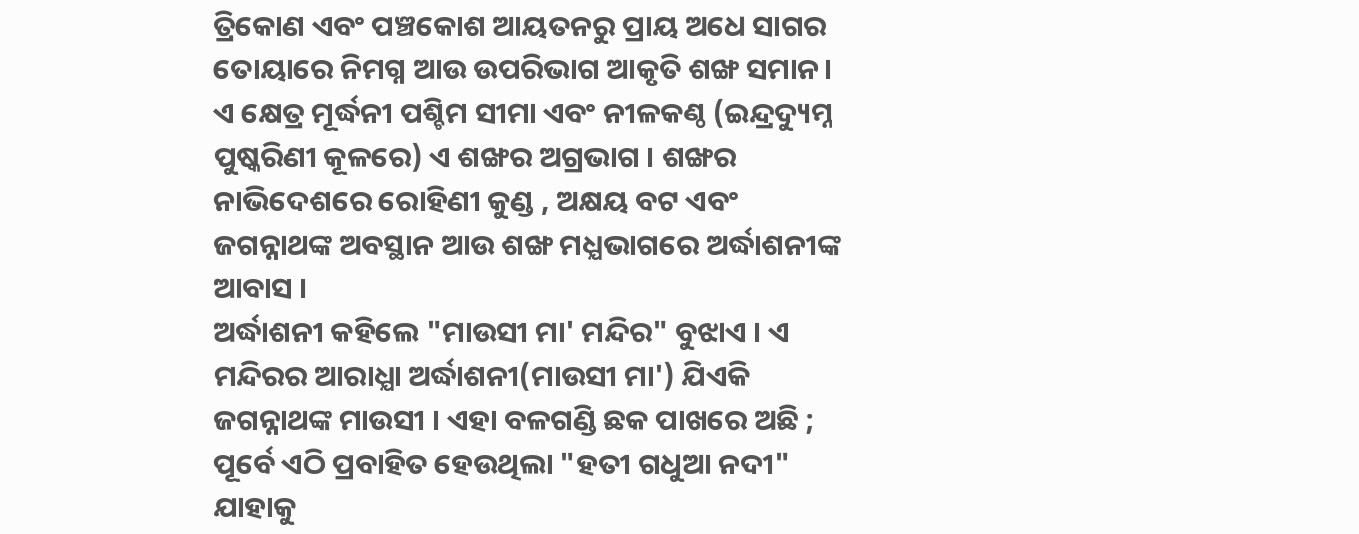ତ୍ରିକୋଣ ଏବଂ ପଞ୍ଚକୋଶ ଆୟତନରୁ ପ୍ରାୟ ଅଧେ ସାଗର ତୋୟାରେ ନିମଗ୍ନ ଆଉ ଉପରିଭାଗ ଆକୃତି ଶଙ୍ଖ ସମାନ। ଏ କ୍ଷେତ୍ର ମୂର୍ଦ୍ଧନୀ ପଶ୍ଚିମ ସୀମା ଏବଂ ନୀଳକଣ୍ଠ (ଇନ୍ଦ୍ରଦ୍ୟୁମ୍ନ ପୁଷ୍କରିଣୀ କୂଳରେ) ଏ ଶଙ୍ଖର ଅଗ୍ରଭାଗ । ଶଙ୍ଖର ନାଭିଦେଶରେ ରୋହିଣୀ କୁଣ୍ଡ , ଅକ୍ଷୟ ବଟ ଏବଂ ଜଗନ୍ନାଥଙ୍କ ଅବସ୍ଥାନ ଆଉ ଶଙ୍ଖ ମଧ୍ଯଭାଗରେ ଅର୍ଦ୍ଧାଶନୀଙ୍କ ଆବାସ ।
ଅର୍ଦ୍ଧାଶନୀ କହିଲେ "ମାଉସୀ ମା' ମନ୍ଦିର" ବୁଝାଏ । ଏ ମନ୍ଦିରର ଆରାଧ୍ଯା ଅର୍ଦ୍ଧାଶନୀ(ମାଉସୀ ମା') ଯିଏକି ଜଗନ୍ନାଥଙ୍କ ମାଉସୀ । ଏହା ବଳଗଣ୍ଡି ଛକ ପାଖରେ ଅଛି ; ପୂର୍ବେ ଏଠି ପ୍ରବାହିତ ହେଉଥିଲା "ହତୀ ଗଧୁଆ ନଦୀ" ଯାହାକୁ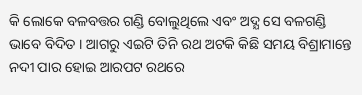କି ଲୋକେ ବଳବତ୍ତର ଗଣ୍ଡି ବୋଲୁଥିଲେ ଏବଂ ଅଦ୍ଯ ସେ ବଳଗଣ୍ଡି ଭାବେ ବିଦିତ । ଆଗରୁ ଏଇଟି ତିନି ରଥ ଅଟକି କିଛି ସମୟ ବିଶ୍ରାମାନ୍ତେ ନଦୀ ପାର ହୋଇ ଆରପଟ ରଥରେ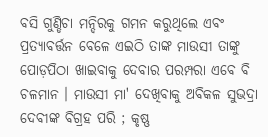ବସି ଗୁଣ୍ଡିଚା ମନ୍ଦିରକୁ ଗମନ କରୁଥିଲେ ଏବଂ ପ୍ରତ୍ଯାବର୍ତ୍ତନ ବେଳେ ଏଇଠି ତାଙ୍କ ମାଉସୀ ତାଙ୍କୁ ପୋଡ଼ପିଠା ଖାଇବାକୁ ଦେବାର ପରମ୍ପରା ଏବେ ବି ଚଳମାନ । ମାଉସୀ ମା' ଦେଖିବାକୁ ଅବିକଳ ସୁଭଦ୍ରା ଦେବୀଙ୍କ ବିଗ୍ରହ ପରି ; କୃଷ୍ଣ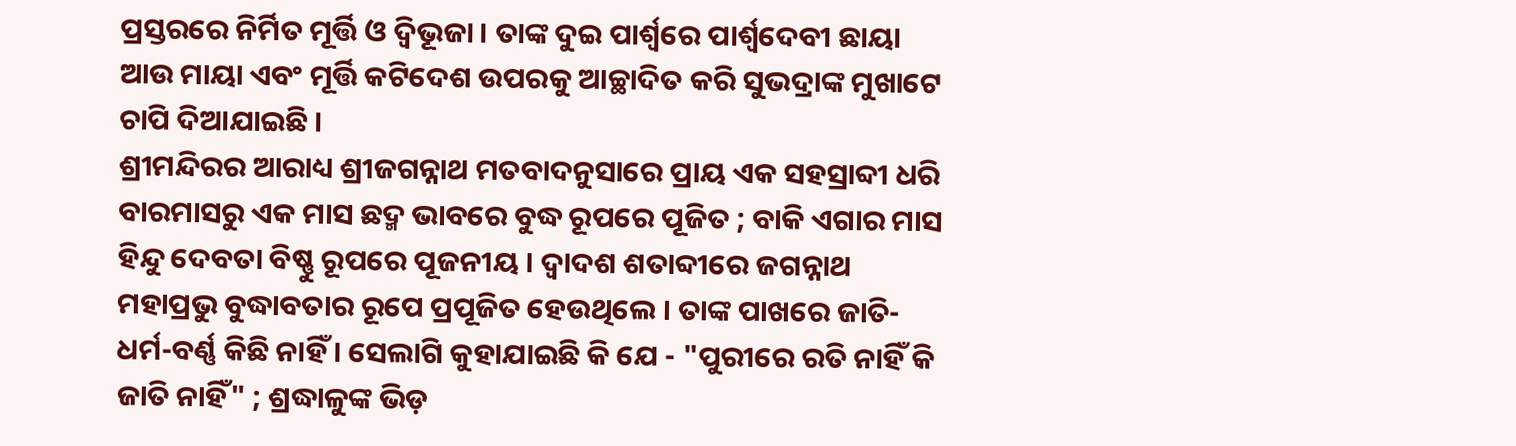ପ୍ରସ୍ତରରେ ନିର୍ମିତ ମୂର୍ତ୍ତି ଓ ଦ୍ବିଭୂଜା । ତାଙ୍କ ଦୁଇ ପାର୍ଶ୍ବରେ ପାର୍ଶ୍ୱଦେବୀ ଛାୟା ଆଉ ମାୟା ଏବଂ ମୂର୍ତ୍ତି କଟିଦେଶ ଉପରକୁ ଆଚ୍ଛାଦିତ କରି ସୁଭଦ୍ରାଙ୍କ ମୁଖାଟେ ଚାପି ଦିଆଯାଇଛି ।
ଶ୍ରୀମନ୍ଦିରର ଆରାଧ୍ୟ ଶ୍ରୀଜଗନ୍ନାଥ ମତବାଦନୁସାରେ ପ୍ରାୟ ଏକ ସହସ୍ରାବ୍ଦୀ ଧରି ବାରମାସରୁ ଏକ ମାସ ଛଦ୍ମ ଭାବରେ ବୁଦ୍ଧ ରୂପରେ ପୂଜିତ ; ବାକି ଏଗାର ମାସ ହିନ୍ଦୁ ଦେବତା ବିଷ୍ଣୁ ରୂପରେ ପୂଜନୀୟ । ଦ୍ବାଦଶ ଶତାବ୍ଦୀରେ ଜଗନ୍ନାଥ ମହାପ୍ରଭୁ ବୁଦ୍ଧାବତାର ରୂପେ ପ୍ରପୂଜିତ ହେଉଥିଲେ । ତାଙ୍କ ପାଖରେ ଜାତି-ଧର୍ମ-ବର୍ଣ୍ଣ କିଛି ନାହିଁ । ସେଲାଗି କୁହାଯାଇଛି କି ଯେ - "ପୁରୀରେ ରତି ନାହିଁ କି ଜାତି ନାହିଁ" ; ଶ୍ରଦ୍ଧାଳୁଙ୍କ ଭିଡ଼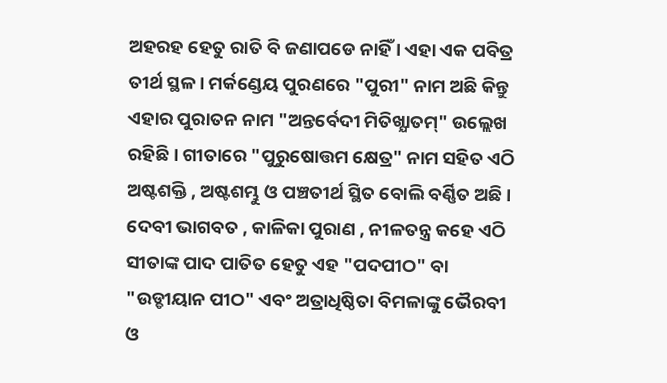ଅହରହ ହେତୁ ରାତି ବି ଜଣାପଡେ ନାହିଁ । ଏହା ଏକ ପବିତ୍ର ତୀର୍ଥ ସ୍ଥଳ । ମର୍କଣ୍ଡେୟ ପୁରଣରେ "ପୁରୀ" ନାମ ଅଛି କିନ୍ତୁ ଏହାର ପୁରାତନ ନାମ "ଅନ୍ତର୍ବେଦୀ ମିତିଖ୍ଯାତମ୍" ଉଲ୍ଲେଖ ରହିଛି । ଗୀତାରେ "ପୁରୁଷୋତ୍ତମ କ୍ଷେତ୍ର" ନାମ ସହିତ ଏଠି ଅଷ୍ଟଶକ୍ତି , ଅଷ୍ଟଶମ୍ଭୁ ଓ ପଞ୍ଚତୀର୍ଥ ସ୍ଥିତ ବୋଲି ବର୍ଣ୍ଣିତ ଅଛି । ଦେବୀ ଭାଗବତ , କାଳିକା ପୁରାଣ , ନୀଳତନ୍ତ୍ର କହେ ଏଠି ସୀତାଙ୍କ ପାଦ ପାତିତ ହେତୁ ଏହ "ପଦପୀଠ" ବା "ଉଡ୍ଡୀୟାନ ପୀଠ" ଏବଂ ଅତ୍ରାଧିଷ୍ଠିତା ବିମଳାଙ୍କୁ ଭୈରବୀ ଓ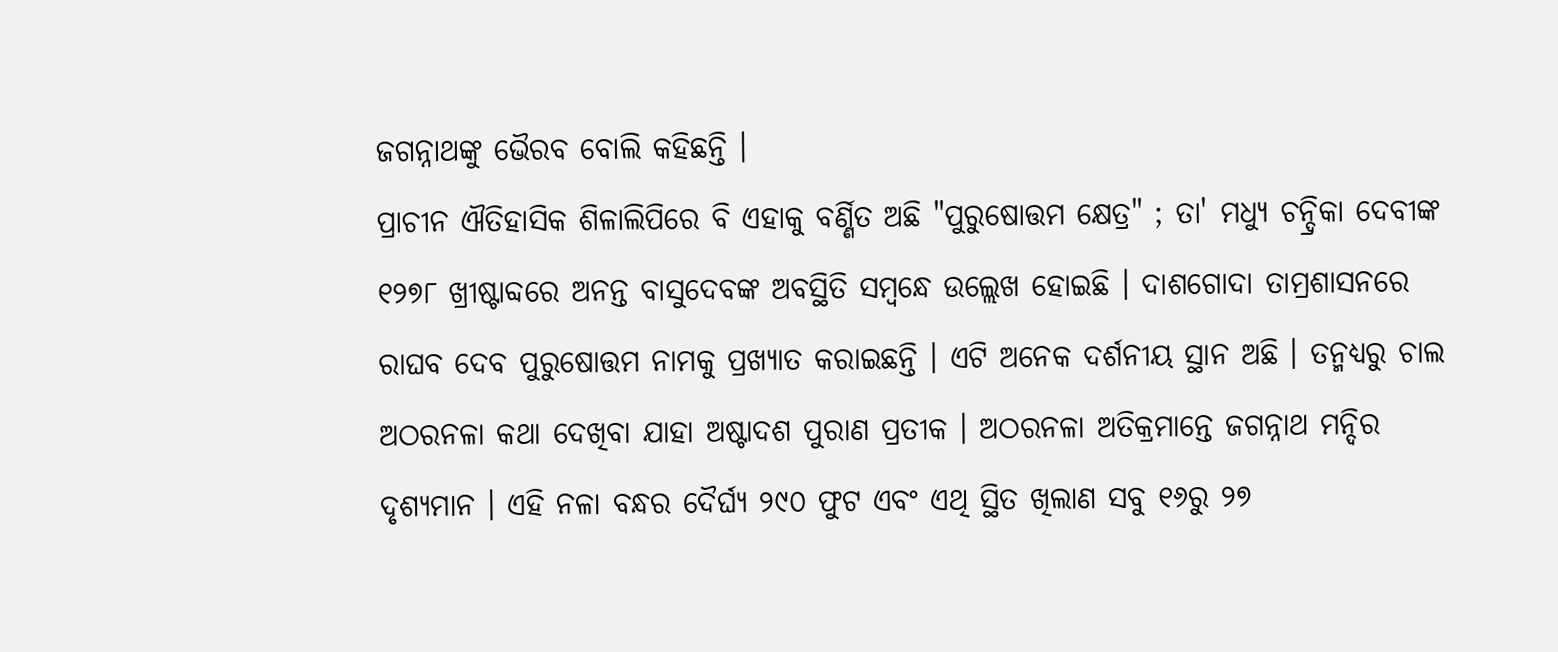ଜଗନ୍ନାଥଙ୍କୁ ଭୈରବ ବୋଲି କହିଛନ୍ତି ।
ପ୍ରାଚୀନ ଐତିହାସିକ ଶିଳାଲିପିରେ ବି ଏହାକୁ ବର୍ଣ୍ଣିତ ଅଛି "ପୁରୁଷୋତ୍ତମ କ୍ଷେତ୍ର" ; ତା' ମଧ୍ଯୁ ଚନ୍ଦ୍ରିକା ଦେବୀଙ୍କ ୧୨୭୮ ଖ୍ରୀଷ୍ଟାବ୍ଦରେ ଅନନ୍ତ ବାସୁଦେବଙ୍କ ଅବସ୍ଥିତି ସମ୍ବନ୍ଧେ ଉଲ୍ଲେଖ ହୋଇଛି । ଦାଶଗୋଦା ତାମ୍ରଶାସନରେ ରାଘବ ଦେବ ପୁରୁଷୋତ୍ତମ ନାମକୁ ପ୍ରଖ୍ଯାତ କରାଇଛନ୍ତି । ଏଟି ଅନେକ ଦର୍ଶନୀୟ ସ୍ଥାନ ଅଛି । ତନ୍ମଧ୍ୟରୁ ଚାଲ ଅଠରନଳା କଥା ଦେଖିବା ଯାହା ଅଷ୍ଟାଦଶ ପୁରାଣ ପ୍ରତୀକ । ଅଠରନଳା ଅତିକ୍ରମାନ୍ତେ ଜଗନ୍ନାଥ ମନ୍ଦିର ଦୃଶ୍ୟମାନ । ଏହି ନଳା ବନ୍ଧର ଦୈର୍ଘ୍ୟ ୨୯୦ ଫୁଟ ଏବଂ ଏଥି ସ୍ଥିତ ଖିଲାଣ ସବୁ ୧୬ରୁ ୨୭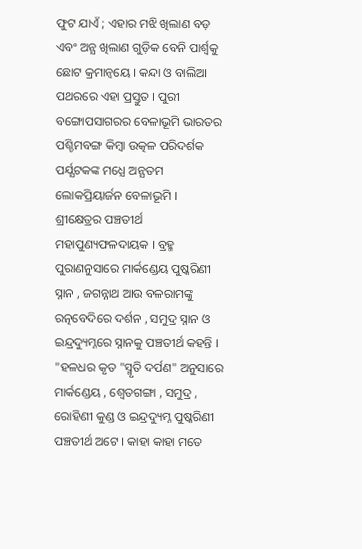ଫୁଟ ଯାଏଁ ; ଏହାର ମଝି ଖିଲାଣ ବଡ଼ ଏବଂ ଅନ୍ଯ ଖିଲାଣ ଗୁଡ଼ିକ ବେନି ପାର୍ଶ୍ୱକୁ ଛୋଟ କ୍ରମାନ୍ୱୟେ । କନ୍ଦା ଓ ବାଲିଆ ପଥରରେ ଏହା ପ୍ରସ୍ତୁତ । ପୁରୀ ବଙ୍ଗୋପସାଗରର ବେଳାଭୂମି ଭାରତର ପଶ୍ଚିମବଙ୍ଗ କିମ୍ବା ଉତ୍କଳ ପରିଦର୍ଶକ ପର୍ଯ୍ଯଟକଙ୍କ ମଧ୍ଯେ ଅନ୍ଯତମ ଲୋକପ୍ରିୟାର୍ଜନ ବେଳାଭୂମି ।
ଶ୍ରୀକ୍ଷେତ୍ରର ପଞ୍ଚତୀର୍ଥ ମହାପୁଣ୍ୟଫଳଦାୟକ । ବ୍ରହ୍ମ ପୁରାଣନୁସାରେ ମାର୍କଣ୍ଡେୟ ପୁଷ୍କରିଣୀ ସ୍ନାନ , ଜଗନ୍ନାଥ ଆଉ ବଳରାମଙ୍କୁ ରତ୍ନବେଦିରେ ଦର୍ଶନ , ସମୁଦ୍ର ସ୍ନାନ ଓ ଇନ୍ଦ୍ରଦ୍ୟୁମ୍ନରେ ସ୍ନାନକୁ ପଞ୍ଚତୀର୍ଥ କହନ୍ତି । "ହଳଧର କୃତ "ସ୍ମୃତି ଦର୍ପଣ" ଅନୁସାରେ ମାର୍କଣ୍ଡେୟ , ଶ୍ବେତଗଙ୍ଗା , ସମୁଦ୍ର , ରୋହିଣୀ କୁଣ୍ଡ ଓ ଇନ୍ଦ୍ରଦ୍ୟୁମ୍ନ ପୁଷ୍କରିଣୀ ପଞ୍ଚତୀର୍ଥ ଅଟେ । କାହା କାହା ମତେ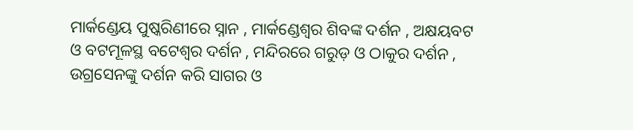ମାର୍କଣ୍ଡେୟ ପୁଷ୍କରିଣୀରେ ସ୍ନାନ , ମାର୍କଣ୍ଡେଶ୍ୱର ଶିବଙ୍କ ଦର୍ଶନ , ଅକ୍ଷୟବଟ ଓ ବଟମୂଳସ୍ଥ ବଟେଶ୍ବର ଦର୍ଶନ , ମନ୍ଦିରରେ ଗରୁଡ଼ ଓ ଠାକୁର ଦର୍ଶନ , ଉଗ୍ରସେନଙ୍କୁ ଦର୍ଶନ କରି ସାଗର ଓ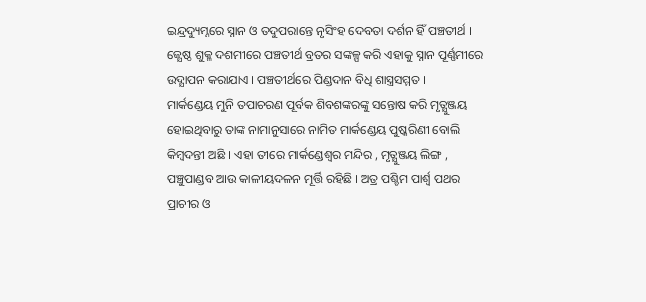ଇନ୍ଦ୍ରଦ୍ୟୁମ୍ନରେ ସ୍ନାନ ଓ ତଦୁପରାନ୍ତେ ନୃସିଂହ ଦେବତା ଦର୍ଶନ ହିଁ ପଞ୍ଚତୀର୍ଥ । ଜ୍ଯେଷ୍ଠ ଶୁକ୍ଳ ଦଶମୀରେ ପଞ୍ଚତୀର୍ଥ ବ୍ରତର ସଙ୍କଳ୍ପ କରି ଏହାକୁ ସ୍ନାନ ପୂର୍ଣ୍ଣମୀରେ ଉଦ୍ଯାପନ କରାଯାଏ । ପଞ୍ଚତୀର୍ଥରେ ପିଣ୍ଡଦାନ ବିଧି ଶାସ୍ତ୍ରସମ୍ମତ ।
ମାର୍କଣ୍ଡେୟ ମୁନି ତପାଚରଣ ପୂର୍ବକ ଶିବଶଙ୍କରଙ୍କୁ ସନ୍ତୋଷ କରି ମୃତ୍ଯୁଞ୍ଜୟ ହୋଇଥିବାରୁ ତାଙ୍କ ନାମାନୁସାରେ ନାମିତ ମାର୍କଣ୍ଡେୟ ପୁଷ୍କରିଣୀ ବୋଲି କିମ୍ବଦନ୍ତୀ ଅଛି । ଏହା ତୀରେ ମାର୍କଣ୍ଡେଶ୍ୱର ମନ୍ଦିର , ମୃତ୍ଯୁଞ୍ଜୟ ଲିଙ୍ଗ , ପଞ୍ଚୁପାଣ୍ଡବ ଆଉ କାଳୀୟଦଳନ ମୂର୍ତ୍ତି ରହିଛି । ଅତ୍ର ପଶ୍ଚିମ ପାର୍ଶ୍ବ ପଥର ପ୍ରାଚୀର ଓ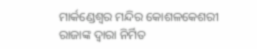ମାର୍କଣ୍ଡେଶ୍ୱର ମନ୍ଦିର କୋଶଳକେଶରୀ ରାଜାଙ୍କ ଦ୍ବାରା ନିର୍ମିତ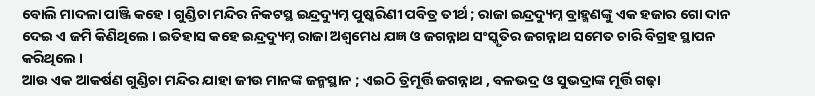ବୋଲି ମାଦଳା ପାଞ୍ଜି କହେ । ଗୁଣ୍ଡିଚା ମନ୍ଦିର ନିକଟସ୍ଥ ଇନ୍ଦ୍ରଦ୍ୟୁମ୍ନ ପୁଷ୍କରିଣୀ ପବିତ୍ର ତୀର୍ଥ ; ରାଜା ଇନ୍ଦ୍ରଦ୍ୟୁମ୍ନ ବ୍ରାହ୍ମଣଙ୍କୁ ଏକ ହଜାର ଗୋ ଦାନ ଦେଇ ଏ ଜମି କିଣିଥିଲେ । ଇତିହାସ କହେ ଇନ୍ଦ୍ରଦ୍ୟୁମ୍ନ ରାଜା ଅଶ୍ବମେଧ ଯଜ୍ଞ ଓ ଜଗନ୍ନାଥ ସଂସ୍କୃତିର ଜଗନ୍ନାଥ ସମେତ ଚାରି ବିଗ୍ରହ ସ୍ଥାପନ କରିଥିଲେ ।
ଆଉ ଏକ ଆକର୍ଷଣ ଗୁଣ୍ଡିଚା ମନ୍ଦିର ଯାହା ଜୀଉ ମାନଙ୍କ ଜନ୍ମସ୍ଥାନ ; ଏଇଠି ତ୍ରିମୂର୍ତ୍ତି ଜଗନ୍ନାଥ , ବଳଭଦ୍ର ଓ ସୁଭଦ୍ରାଙ୍କ ମୂର୍ତ୍ତି ଗଢ଼ା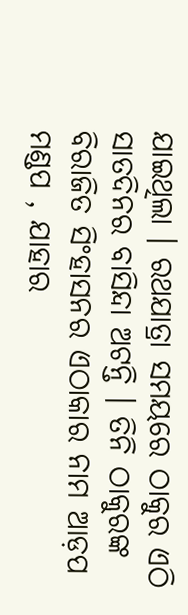ଯାଇଥିଲା । ରଥଯାତ୍ରା ସମୟରେ ଠାକୁର ଏଠି ସାତଦିନର ବାସିନ୍ଦା ଅଟନ୍ତି । ତିନି ଠାକୁରଙ୍କ ବିରାଜିତ ସିଂହାସନର ଏଠାକାର ନାମ ଆଡ଼ପ ମଣ୍ଡପ , ଯାହାର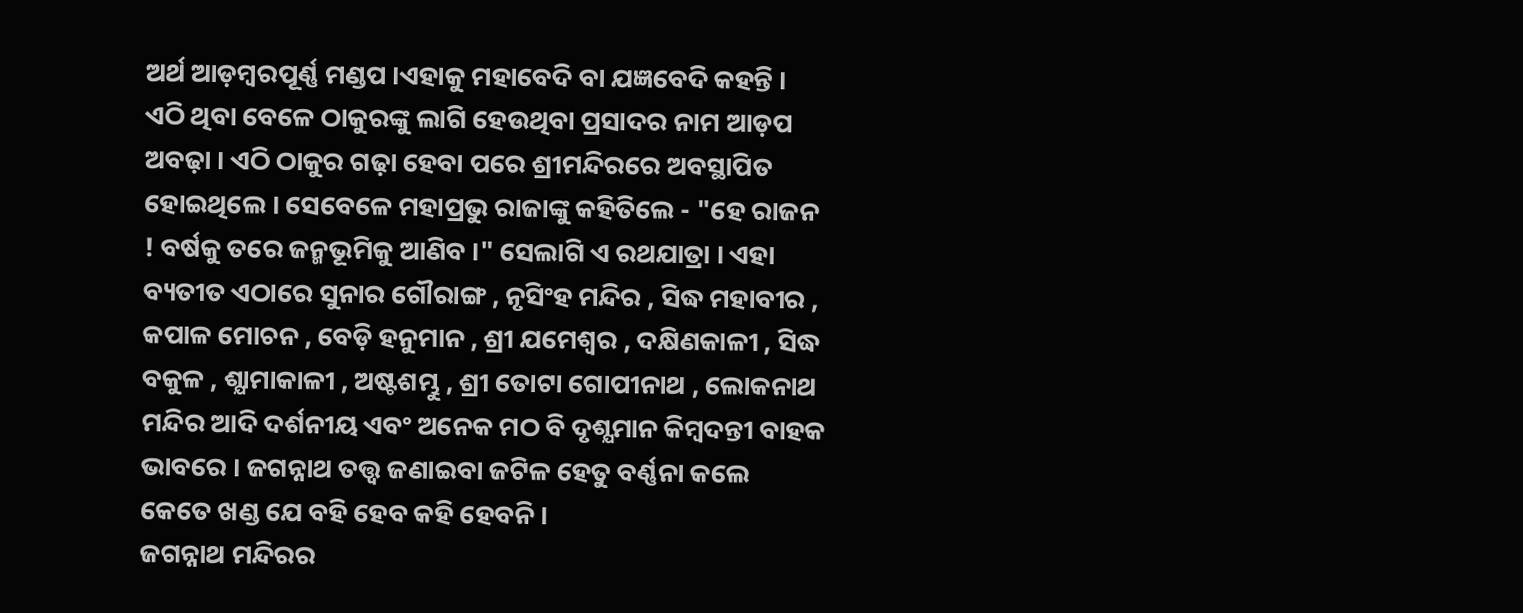ଅର୍ଥ ଆଡ଼ମ୍ବରପୂର୍ଣ୍ଣ ମଣ୍ଡପ ।ଏହାକୁ ମହାବେଦି ବା ଯଜ୍ଞବେଦି କହନ୍ତି । ଏଠି ଥିବା ବେଳେ ଠାକୁରଙ୍କୁ ଲାଗି ହେଉଥିବା ପ୍ରସାଦର ନାମ ଆଡ଼ପ ଅବଢ଼ା । ଏଠି ଠାକୁର ଗଢ଼ା ହେବା ପରେ ଶ୍ରୀମନ୍ଦିରରେ ଅବସ୍ଥାପିତ ହୋଇଥିଲେ । ସେବେଳେ ମହାପ୍ରଭୁ ରାଜାଙ୍କୁ କହିତିଲେ - "ହେ ରାଜନ ! ବର୍ଷକୁ ତରେ ଜନ୍ମଭୂମିକୁ ଆଣିବ ।" ସେଲାଗି ଏ ରଥଯାତ୍ରା । ଏହା ବ୍ୟତୀତ ଏଠାରେ ସୁନାର ଗୌରାଙ୍ଗ , ନୃସିଂହ ମନ୍ଦିର , ସିଦ୍ଧ ମହାବୀର , କପାଳ ମୋଚନ , ବେଡ଼ି ହନୁମାନ , ଶ୍ରୀ ଯମେଶ୍ୱର , ଦକ୍ଷିଣକାଳୀ , ସିଦ୍ଧ ବକୁଳ , ଶ୍ଯାମାକାଳୀ , ଅଷ୍ଟଶମ୍ଭୁ , ଶ୍ରୀ ତୋଟା ଗୋପୀନାଥ , ଲୋକନାଥ ମନ୍ଦିର ଆଦି ଦର୍ଶନୀୟ ଏବଂ ଅନେକ ମଠ ବି ଦୃଶ୍ଯମାନ କିମ୍ବଦନ୍ତୀ ବାହକ ଭାବରେ । ଜଗନ୍ନାଥ ତତ୍ତ୍ବ ଜଣାଇବା ଜଟିଳ ହେତୁ ବର୍ଣ୍ଣନା କଲେ କେତେ ଖଣ୍ଡ ଯେ ବହି ହେବ କହି ହେବନି ।
ଜଗନ୍ନାଥ ମନ୍ଦିରର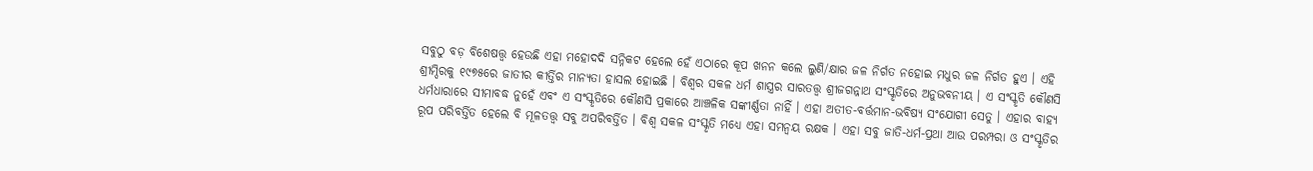ସବୁଠୁ ବଡ଼ ବିଶେଷତ୍ତ୍ୱ ହେଉଛି ଏହା ମହୋଦଦି ସନ୍ନିକଟ ହେଲେ ହେଁ ଏଠାରେ କୂପ ଖନନ କଲେ ଲୁଣି/କ୍ଷାର ଜଳ ନିର୍ଗତ ନହୋଇ ମଧୁର ଜଳ ନିର୍ଗତ ହୁଏ । ଏହି ଶ୍ରୀମ୍ଦିରକୁ ୧୯୭୫ରେ ଜାତୀର କୀର୍ତ୍ତିର ମାନ୍ୟତା ହାସଲ ହୋଇଛି । ବିଶ୍ବର ସକଳ ଧର୍ମ ଶାସ୍ତ୍ରର ସାରତତ୍ତ୍ବ ଶ୍ରୀଜଗନ୍ନାଥ ସଂସ୍କୃତିରେ ଅନୁଭବନୀୟ । ଏ ସଂସ୍କୃତି କୌଣସି ଧର୍ମଧାରାରେ ସୀମାବଦ୍ଧ ନୁହେଁ ଏବଂ ଏ ସଂସ୍କୃତିରେ କୌଣସି ପ୍ରକାରେ ଆଞ୍ଚଳିକ ସଙ୍କୀର୍ଣ୍ଣତା ନାହିଁ । ଏହା ଅତୀତ-ବର୍ତ୍ତମାନ-ଭବିଷ୍ଯ ସଂଯୋଗୀ ସେତୁ । ଏହାର ବାହ୍ୟ ରୂପ ପରିବର୍ତ୍ତିତ ହେଲେ ବି ମୂଳତତ୍ତ୍ୱ ସବୁ ଅପରିବର୍ତ୍ତିତ । ବିଶ୍ବ ସକଳ ସଂସ୍କୃତି ମଧ୍ଯେ ଏହା ସମନ୍ବୟ ରକ୍ଷକ । ଏହା ସବୁ ଜାତି-ଧର୍ମ-ପ୍ରଥା ଆଉ ପରମ୍ପରା ଓ ସଂସ୍କୃତିର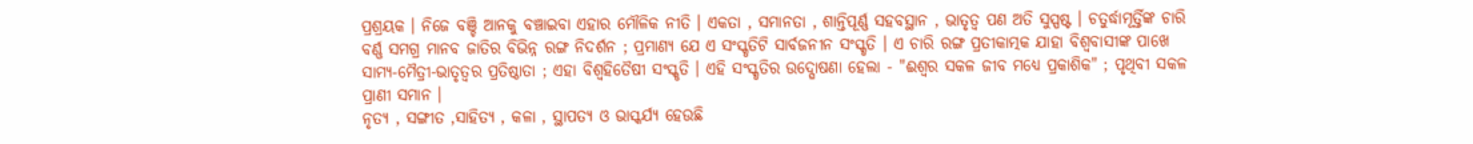ପ୍ରଶ୍ରୟକ । ନିଜେ ବଞ୍ଚି ଆନକୁ ବଞ୍ଚାଇବା ଏହାର ମୌଳିକ ନୀତି । ଏକତା , ସମାନତା , ଶାନ୍ତିପୂର୍ଣ୍ଣ ସହବସ୍ଥାନ , ଭାତୃତ୍ବ ପଣ ଅତି ସୁସ୍ପଷ୍ଟ । ଚତୁର୍ଦ୍ଧାମୂର୍ତ୍ତିଙ୍କ ଚାରି ବର୍ଣ୍ଣ ସମଗ୍ର ମାନବ ଜାତିର ବିଭିନ୍ନ ରଙ୍ଗ ନିଦର୍ଶନ ; ପ୍ରମାଣ୍ଯ ଯେ ଏ ସଂସ୍କୃତିଟି ସାର୍ବଜନୀନ ସଂସ୍କୃତି । ଏ ଚାରି ରଙ୍ଗ ପ୍ରତୀକାତ୍ମକ ଯାହା ବିଶ୍ବବାସୀଙ୍କ ପାଖେ ସାମ୍ଯ-ମୈତ୍ରୀ-ଭାତୃତ୍ବର ପ୍ରତିଷ୍ଠାତା ; ଏହା ବିଶ୍ବହିତୈଷୀ ସଂସ୍କୃତି । ଏହି ସଂସ୍କୃତିର ଉଦ୍ଘୋଷଣା ହେଲା - "ଈଶ୍ବର ସକଳ ଜୀବ ମଧ୍ଯେ ପ୍ରକାଶିକ" ; ପୃଥିବୀ ସକଳ ପ୍ରାଣୀ ସମାନ ।
ନୃତ୍ଯ , ସଙ୍ଗୀତ ,ସାହିତ୍ୟ , କଳା , ସ୍ଥାପତ୍ଯ ଓ ଭାସ୍କର୍ଯ୍ୟ ହେଉଛି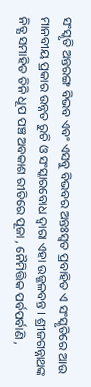ସଂସ୍କୃତି ଅନ୍ତରଙ୍ଗ ବିଭବ ଏବଂ ଏସବୁ ବିଭବର ଅନ୍ତଃସ୍ବତ ପ୍ରବାହିତ ଏ ସଂସ୍କୃତିରେ ଆଉ ମାନବୀୟ ପ୍ରକାର ଉନ୍ନତ ରୁଚି ଓ ସଂସ୍କାରବୋଧ ଦ୍ବାରା ଏହା ଉଜ୍ଜଳବନ୍ତ । ଶ୍ରୀଜଗନ୍ନାଥଙ୍କ ନିତ୍ଯ ସମାହିତ ତିନି ଧୂପ ପଞ୍ଚ ଅବକାଶ ରୀତିରେ ପୂଜା , ନୈମିତ୍ତିକ ପର୍ବପର୍ବାଣି ,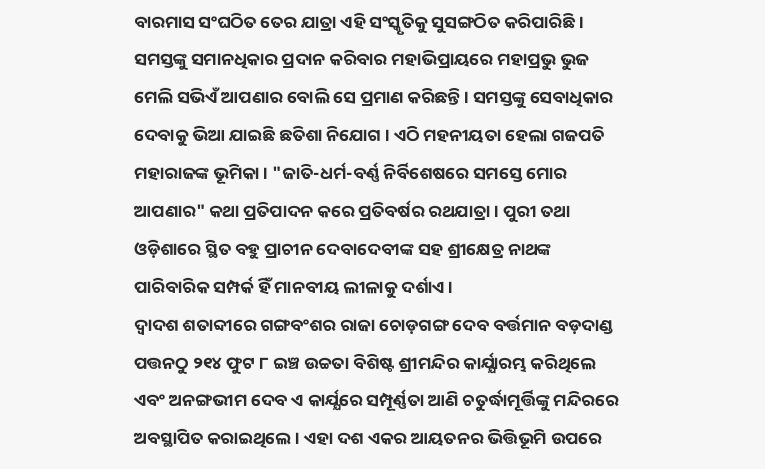ବାରମାସ ସଂଘଠିତ ତେର ଯାତ୍ରା ଏହି ସଂସ୍କୃତିକୁ ସୁସଙ୍ଗଠିତ କରିପାରିଛି । ସମସ୍ତଙ୍କୁ ସମାନଧିକାର ପ୍ରଦାନ କରିବାର ମହାଭିପ୍ରାୟରେ ମହାପ୍ରଭୁ ଭୁଜ ମେଲି ସଭିଏଁ ଆପଣାର ବୋଲି ସେ ପ୍ରମାଣ କରିଛନ୍ତି । ସମସ୍ତଙ୍କୁ ସେବାଧିକାର ଦେବାକୁ ଭିଆ ଯାଇଛି ଛତିଶା ନିଯୋଗ । ଏଠି ମହନୀୟତା ହେଲା ଗଜପତି ମହାରାଜଙ୍କ ଭୂମିକା । "ଜାତି-ଧର୍ମ-ବର୍ଣ୍ଣ ନିର୍ବିଶେଷରେ ସମସ୍ତେ ମୋର ଆପଣାର" କଥା ପ୍ରତିପାଦନ କରେ ପ୍ରତିବର୍ଷର ରଥଯାତ୍ରା । ପୁରୀ ତଥା ଓଡ଼ିଶାରେ ସ୍ଥିତ ବହୁ ପ୍ରାଚୀନ ଦେବାଦେବୀଙ୍କ ସହ ଶ୍ରୀକ୍ଷେତ୍ର ନାଥଙ୍କ ପାରିବାରିକ ସମ୍ପର୍କ ହିଁ ମାନବୀୟ ଲୀଳାକୁ ଦର୍ଶାଏ ।
ଦ୍ବାଦଶ ଶତାବ୍ଦୀରେ ଗଙ୍ଗବଂଶର ରାଜା ଚୋଡ଼ଗଙ୍ଗ ଦେବ ବର୍ତ୍ତମାନ ବଡ଼ଦାଣ୍ଡ ପତ୍ତନଠୁ ୨୧୪ ଫୁଟ ୮ ଇଞ୍ଚ ଉଚ୍ଚତା ବିଶିଷ୍ଟ ଶ୍ରୀମନ୍ଦିର କାର୍ଯ୍ଯାରମ୍ଭ କରିଥିଲେ ଏବଂ ଅନଙ୍ଗଭୀମ ଦେବ ଏ କାର୍ଯ୍ଯରେ ସମ୍ପୂର୍ଣ୍ଣତା ଆଣି ଚତୁର୍ଦ୍ଧାମୂର୍ତ୍ତିଙ୍କୁ ମନ୍ଦିରରେ ଅବସ୍ଥାପିତ କରାଇଥିଲେ । ଏହା ଦଶ ଏକର ଆୟତନର ଭିତ୍ତିଭୂମି ଉପରେ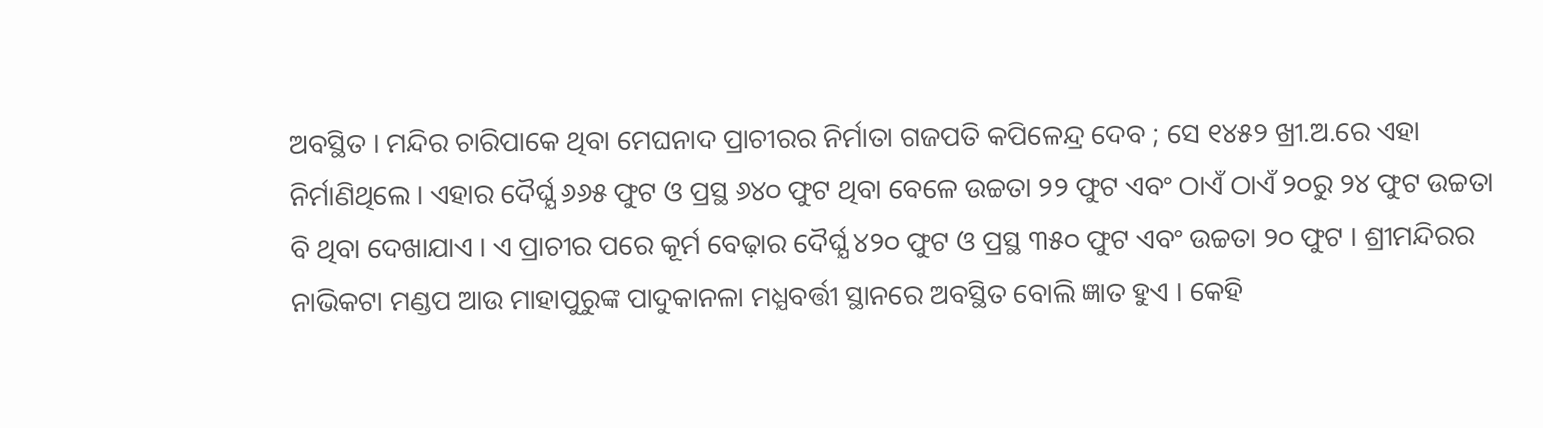ଅବସ୍ଥିତ । ମନ୍ଦିର ଚାରିପାକେ ଥିବା ମେଘନାଦ ପ୍ରାଚୀରର ନିର୍ମାତା ଗଜପତି କପିଳେନ୍ଦ୍ର ଦେବ ; ସେ ୧୪୫୨ ଖ୍ରୀ.ଅ.ରେ ଏହା ନିର୍ମାଣିଥିଲେ । ଏହାର ଦୈର୍ଘ୍ଯ ୬୬୫ ଫୁଟ ଓ ପ୍ରସ୍ଥ ୬୪୦ ଫୁଟ ଥିବା ବେଳେ ଉଚ୍ଚତା ୨୨ ଫୁଟ ଏବଂ ଠାଏଁ ଠାଏଁ ୨୦ରୁ ୨୪ ଫୁଟ ଉଚ୍ଚତା ବି ଥିବା ଦେଖାଯାଏ । ଏ ପ୍ରାଚୀର ପରେ କୂର୍ମ ବେଢ଼ାର ଦୈର୍ଘ୍ଯ ୪୨୦ ଫୁଟ ଓ ପ୍ରସ୍ଥ ୩୫୦ ଫୁଟ ଏବଂ ଉଚ୍ଚତା ୨୦ ଫୁଟ । ଶ୍ରୀମନ୍ଦିରର ନାଭିକଟା ମଣ୍ଡପ ଆଉ ମାହାପୁରୁଙ୍କ ପାଦୁକାନଳା ମଧ୍ଯବର୍ତ୍ତୀ ସ୍ଥାନରେ ଅବସ୍ଥିତ ବୋଲି ଜ୍ଞାତ ହୁଏ । କେହି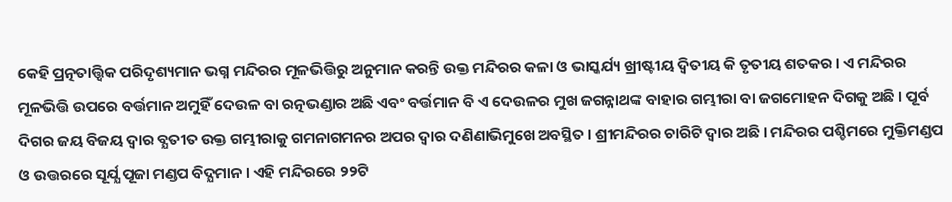କେହି ପ୍ରତ୍ନତାତ୍ତ୍ୱିକ ପରିଦୃଶ୍ୟମାନ ଭଗ୍ନ ମନ୍ଦିରର ମୂଳଭିତ୍ତିରୁ ଅନୁମାନ କରନ୍ତି ଉକ୍ତ ମନ୍ଦିରର କଳା ଓ ଭାସ୍କର୍ଯ୍ୟ ଖ୍ରୀଷ୍ଟୀୟ ଦ୍ବିତୀୟ କି ତୃତୀୟ ଶତକର । ଏ ମନ୍ଦିରର ମୂଳଭିତ୍ତି ଉପରେ ବର୍ତ୍ତମାନ ଅମୁହିଁ ଦେଉଳ ବା ରତ୍ନଭଣ୍ଡାର ଅଛି ଏବଂ ବର୍ତ୍ତମାନ ବି ଏ ଦେଉଳର ମୁଖ ଜଗନ୍ନାଥଙ୍କ ବାହାର ଗମ୍ଭୀରା ବା ଜଗମୋହନ ଦିଗକୁ ଅଛି । ପୂର୍ବ ଦିଗର ଜୟ ବିଜୟ ଦ୍ବାର ବ୍ଯତୀତ ଉକ୍ତ ଗମ୍ଭୀରାକୁ ଗମନାଗମନର ଅପର ଦ୍ବାର ଦଣିଣାଭିମୁଖେ ଅବସ୍ଥିତ । ଶ୍ରୀମନ୍ଦିରର ଚାରିଟି ଦ୍ବାର ଅଛି । ମନ୍ଦିରର ପଶ୍ଚିମରେ ମୁକ୍ତିମଣ୍ଡପ ଓ ଉତ୍ତରରେ ସୂର୍ଯ୍ଯ ପୂଜା ମଣ୍ଡପ ବିଦ୍ଯମାନ । ଏହି ମନ୍ଦିରରେ ୨୨ଟି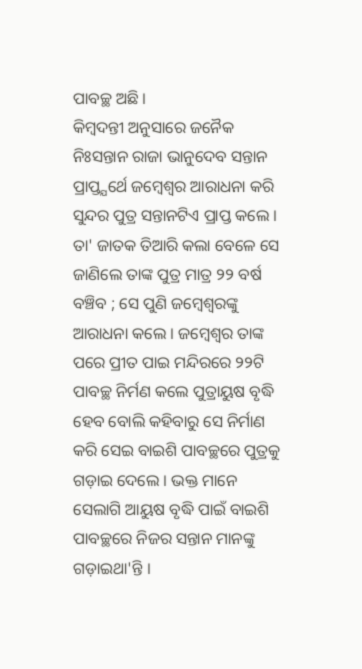ପାବଚ୍ଛ ଅଛି ।
କିମ୍ବଦନ୍ତୀ ଅନୁସାରେ ଜନୈକ ନିଃସନ୍ତାନ ରାଜା ଭାନୁଦେବ ସନ୍ତାନ ପ୍ରାପ୍ତ୍ଯର୍ଥେ ଜମ୍ବେଶ୍ୱର ଆରାଧନା କରି ସୁନ୍ଦର ପୁତ୍ର ସନ୍ତାନଟିଏ ପ୍ରାପ୍ତ କଲେ । ତା' ଜାତକ ତିଆରି କଲା ବେଳେ ସେ ଜାଣିଲେ ତାଙ୍କ ପୁତ୍ର ମାତ୍ର ୨୨ ବର୍ଷ ବଞ୍ଚିବ ; ସେ ପୁଣି ଜମ୍ବେଶ୍ୱରଙ୍କୁ ଆରାଧନା କଲେ । ଜମ୍ବେଶ୍ୱର ତାଙ୍କ ପରେ ପ୍ରୀତ ପାଇ ମନ୍ଦିରରେ ୨୨ଟି ପାବଚ୍ଛ ନିର୍ମଣ କଲେ ପୁତ୍ରାୟୁଷ ବୃଦ୍ଧି ହେବ ବୋଲି କହିବାରୁ ସେ ନିର୍ମାଣ କରି ସେଇ ବାଇଶି ପାବଚ୍ଛରେ ପୁତ୍ରକୁ ଗଡ଼ାଇ ଦେଲେ । ଭକ୍ତ ମାନେ ସେଲାଗି ଆୟୁଷ ବୃଦ୍ଧି ପାଇଁ ବାଇଶି ପାବଚ୍ଛରେ ନିଜର ସନ୍ତାନ ମାନଙ୍କୁ ଗଡ଼ାଇଥା'ନ୍ତି ।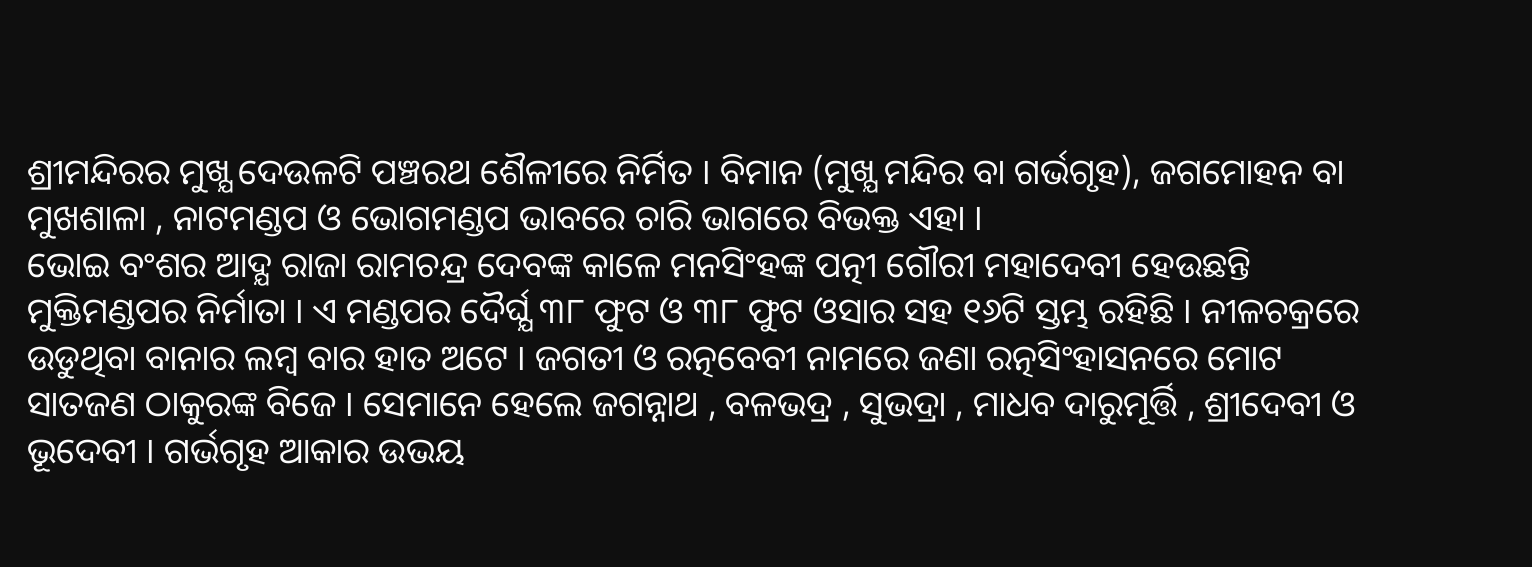ଶ୍ରୀମନ୍ଦିରର ମୁଖ୍ଯ ଦେଉଳଟି ପଞ୍ଚରଥ ଶୈଳୀରେ ନିର୍ମିତ । ବିମାନ (ମୁଖ୍ଯ ମନ୍ଦିର ବା ଗର୍ଭଗୃହ), ଜଗମୋହନ ବା ମୁଖଶାଳା , ନାଟମଣ୍ଡପ ଓ ଭୋଗମଣ୍ଡପ ଭାବରେ ଚାରି ଭାଗରେ ବିଭକ୍ତ ଏହା ।
ଭୋଇ ବଂଶର ଆଦ୍ଯ ରାଜା ରାମଚନ୍ଦ୍ର ଦେବଙ୍କ କାଳେ ମନସିଂହଙ୍କ ପତ୍ନୀ ଗୌରୀ ମହାଦେବୀ ହେଉଛନ୍ତି ମୁକ୍ତିମଣ୍ଡପର ନିର୍ମାତା । ଏ ମଣ୍ଡପର ଦୈର୍ଘ୍ଯ ୩୮ ଫୁଟ ଓ ୩୮ ଫୁଟ ଓସାର ସହ ୧୬ଟି ସ୍ତମ୍ଭ ରହିଛି । ନୀଳଚକ୍ରରେ ଉଡୁଥିବା ବାନାର ଲମ୍ବ ବାର ହାତ ଅଟେ । ଜଗତୀ ଓ ରତ୍ନବେବୀ ନାମରେ ଜଣା ରତ୍ନସିଂହାସନରେ ମୋଟ ସାତଜଣ ଠାକୁରଙ୍କ ବିଜେ । ସେମାନେ ହେଲେ ଜଗନ୍ନାଥ , ବଳଭଦ୍ର , ସୁଭଦ୍ରା , ମାଧବ ଦାରୁମୂର୍ତ୍ତି , ଶ୍ରୀଦେବୀ ଓ ଭୂଦେବୀ । ଗର୍ଭଗୃହ ଆକାର ଉଭୟ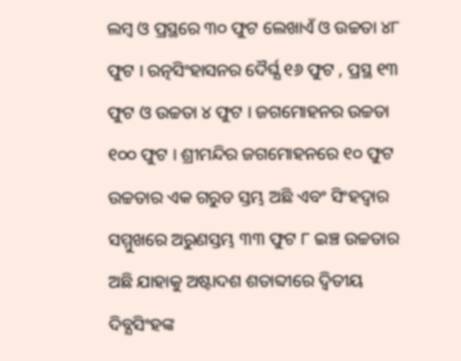ଲମ୍ବ ଓ ପ୍ରସ୍ଥରେ ୩୦ ଫୁଟ ଲେଖାଏଁ ଓ ଉଚ୍ଚତା ୪୮ ଫୁଟ । ରତ୍ନସିଂହାସନର ଦୈର୍ଘ୍ଯ ୧୬ ଫୁଟ , ପ୍ରସ୍ଥ ୧୩ ଫୁଟ ଓ ଉଚ୍ଚତା ୪ ଫୁଟ । ଜଗମୋହନର ଉଚ୍ଚତା ୧୦୦ ଫୁଟ । ଶ୍ରୀମନ୍ଦିର ଜଗମୋହନରେ ୧୦ ଫୁଟ ଉଚ୍ଚତାର ଏକ ଗରୁଡ ସ୍ତମ୍ଭ ଅଛି ଏବଂ ସିଂହଦ୍ୱାର ସମ୍ମୁଖରେ ଅରୁଣସ୍ତମ୍ଭ ୩୩ ଫୁଟ ୮ ଇଞ୍ଚ ଉଚ୍ଚତାର ଅଛି ଯାହାକୁ ଅଷ୍ଟାଦଶ ଶତାବ୍ଦୀରେ ଦ୍ବିତୀୟ ଦିବ୍ଯସିଂହଙ୍କ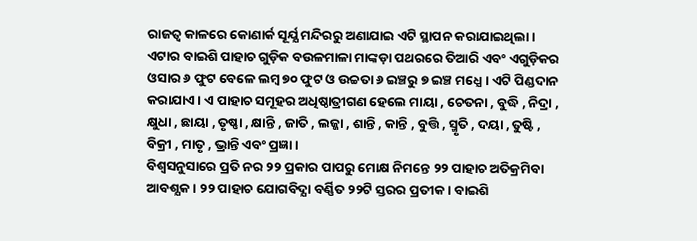ରାଜତ୍ବ କାଳରେ କୋଣାର୍କ ସୂର୍ଯ୍ଯ ମନ୍ଦିରରୁ ଅଣାଯାଇ ଏଟି ସ୍ଥାପନ କରାଯାଇଥିଲା । ଏଟାର ବାଇଶି ପାହାଚ ଗୁଡ଼ିକ ବଉଳମାଳା ମାଙ୍କଡ଼ା ପଥରରେ ତିଆରି ଏବଂ ଏଗୁଡ଼ିକର ଓସାର ୬ ଫୁଟ ବେଳେ ଲମ୍ବ ୭୦ ଫୁଟ ଓ ଉଚ୍ଚତା ୬ ଇଞ୍ଚରୁ ୭ ଇଞ୍ଚ ମଧ୍ଯେ । ଏଟି ପିଣ୍ଡଦାନ କରାଯାଏ । ଏ ପାହାଚ ସମୂହର ଅଧିଷ୍ଠାତ୍ରୀଗଣ ହେଲେ ମାୟା , ଚେତନା , ବୁଦ୍ଧି , ନିଦ୍ରା , କ୍ଷୁଧା , ଛାୟା , ତୃଷ୍ଣା , କ୍ଷାନ୍ତି , ଜାତି , ଲଜ୍ଜା , ଶାନ୍ତି , କାନ୍ତି , ବୁତ୍ତି , ସ୍ମୃତି , ଦୟା , ତୁଷ୍ଟି , ବିକ୍ରୀ , ମାତୃ , ଭ୍ରାନ୍ତି ଏବଂ ପ୍ରଜ୍ଞା ।
ବିଶ୍ବସନୁସାରେ ପ୍ରତି ନର ୨୨ ପ୍ରକାର ପାପରୁ ମୋକ୍ଷ ନିମନ୍ତେ ୨୨ ପାହାଚ ଅତିକ୍ରମିବା ଆବଶ୍ଯକ । ୨୨ ପାହାଚ ଯୋଗବିଦ୍ଯା ବର୍ଣ୍ଣିତ ୨୨ଟି ସ୍ତରର ପ୍ରତୀକ । ବାଇଶି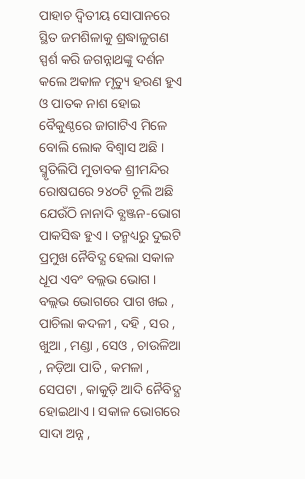ପାହାଚ ଦ୍ବିତୀୟ ସୋପାନରେ ସ୍ଥିତ ଜମଶିଳାକୁ ଶ୍ରଦ୍ଧାଳୁଗଣ ସ୍ପର୍ଶ କରି ଜଗନ୍ନାଥଙ୍କୁ ଦର୍ଶନ କଲେ ଅକାଳ ମୃତ୍ୟୁ ହରଣ ହୁଏ ଓ ପାତକ ନାଶ ହୋଇ ବୈକୁଣ୍ଠରେ ଜାଗାଟିଏ ମିଳେ ବୋଲି ଲୋକ ବିଶ୍ବାସ ଅଛି । ସ୍ମୃତିଲିପି ମୁତାବକ ଶ୍ରୀମନ୍ଦିର ରୋଷଘରେ ୨୪୦ଟି ଚୂଲି ଅଛି ଯେଉଁଠି ନାନାଦି ବ୍ଯଞ୍ଜନ-ଭୋଗ ପାକସିଦ୍ଧ ହୁଏ । ତନ୍ମଧ୍ୟରୁ ଦୁଇଟି ପ୍ରମୁଖ ନୈବିଦ୍ଯ ହେଲା ସକାଳ ଧୂପ ଏବଂ ବଲ୍ଲଭ ଭୋଗ । ବଲ୍ଲଭ ଭୋଗରେ ପାଗ ଖଇ , ପାଚିଲା କଦଳୀ , ଦହି , ସର , ଖୁଆ , ମଣ୍ଡା , ସେଓ , ଚାଉଳିଆ , ନଡ଼ିଆ ପାତି , କମଳା , ସେପଟା , କାକୁଡ଼ି ଆଦି ନୈବିଦ୍ଯ ହୋଇଥାଏ । ସକାଳ ଭୋଗରେ ସାଦା ଅନ୍ନ ,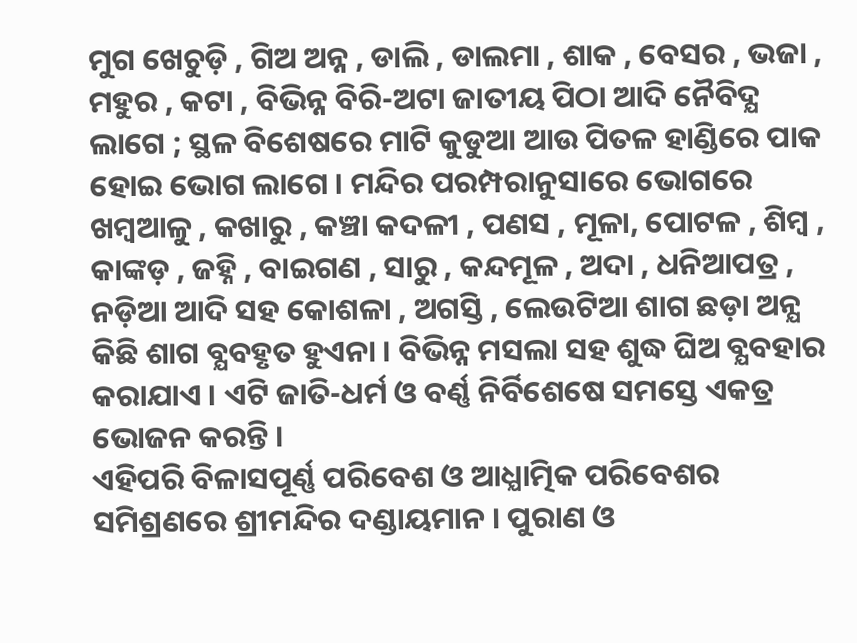ମୁଗ ଖେଚୁଡ଼ି , ଗିଅ ଅନ୍ନ , ଡାଲି , ଡାଲମା , ଶାକ , ବେସର , ଭଜା , ମହୁର , କଟା , ବିଭିନ୍ନ ବିରି-ଅଟା ଜାତୀୟ ପିଠା ଆଦି ନୈବିଦ୍ଯ ଲାଗେ ; ସ୍ଥଳ ବିଶେଷରେ ମାଟି କୁଡୁଆ ଆଉ ପିତଳ ହାଣ୍ଡିରେ ପାକ ହୋଇ ଭୋଗ ଲାଗେ । ମନ୍ଦିର ପରମ୍ପରାନୁସାରେ ଭୋଗରେ ଖମ୍ବଆଳୁ , କଖାରୁ , କଞ୍ଚା କଦଳୀ , ପଣସ , ମୂଳା, ପୋଟଳ , ଶିମ୍ବ , କାଙ୍କଡ଼ , ଜହ୍ନି , ବାଇଗଣ , ସାରୁ , କନ୍ଦମୂଳ , ଅଦା , ଧନିଆପତ୍ର , ନଡ଼ିଆ ଆଦି ସହ କୋଶଳା , ଅଗସ୍ତି , ଲେଉଟିଆ ଶାଗ ଛଡ଼ା ଅନ୍ଯ କିଛି ଶାଗ ବ୍ଯବହୃତ ହୁଏନା । ବିଭିନ୍ନ ମସଲା ସହ ଶୁଦ୍ଧ ଘିଅ ବ୍ଯବହାର କରାଯାଏ । ଏଟି ଜାତି-ଧର୍ମ ଓ ବର୍ଣ୍ଣ ନିର୍ବିଶେଷେ ସମସ୍ତେ ଏକତ୍ର ଭୋଜନ କରନ୍ତି ।
ଏହିପରି ବିଳାସପୂର୍ଣ୍ଣ ପରିବେଶ ଓ ଆଧ୍ଯାତ୍ମିକ ପରିବେଶର ସମିଶ୍ରଣରେ ଶ୍ରୀମନ୍ଦିର ଦଣ୍ଡାୟମାନ । ପୁରାଣ ଓ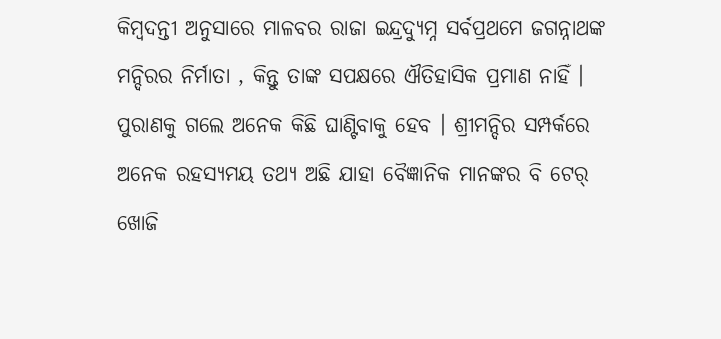କିମ୍ବଦନ୍ତୀ ଅନୁସାରେ ମାଳବର ରାଜା ଇନ୍ଦ୍ରଦ୍ୟୁମ୍ନ ସର୍ବପ୍ରଥମେ ଜଗନ୍ନାଥଙ୍କ ମନ୍ଦିରର ନିର୍ମାତା , କିନ୍ତୁ ତାଙ୍କ ସପକ୍ଷରେ ଐତିହାସିକ ପ୍ରମାଣ ନାହିଁ । ପୁରାଣକୁ ଗଲେ ଅନେକ କିଛି ଘାଣ୍ଟିବାକୁ ହେବ । ଶ୍ରୀମନ୍ଦିର ସମ୍ପର୍କରେ ଅନେକ ରହସ୍ୟମୟ ତଥ୍ଯ ଅଛି ଯାହା ବୈଜ୍ଞାନିକ ମାନଙ୍କର ବି ଟେର୍ ଖୋଜି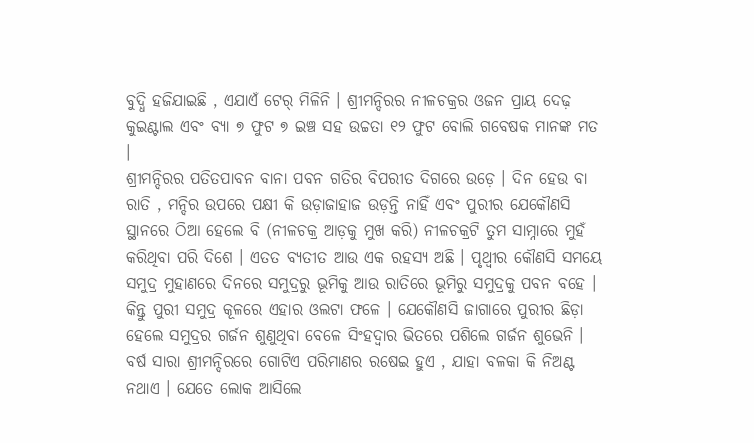ବୁଦ୍ଧି ହଜିଯାଇଛି , ଏଯାଏଁ ଟେର୍ ମିଳିନି । ଶ୍ରୀମନ୍ଦିରର ନୀଳଚକ୍ରର ଓଜନ ପ୍ରାୟ ଦେଢ଼ କୁଇଣ୍ଟାଲ ଏବଂ ବ୍ଯା ୭ ଫୁଟ ୭ ଇଞ୍ଚ ସହ ଉଚ୍ଚତା ୧୨ ଫୁଟ ବୋଲି ଗବେଷକ ମାନଙ୍କ ମତ ।
ଶ୍ରୀମନ୍ଦିରର ପତିତପାବନ ବାନା ପବନ ଗତିର ବିପରୀତ ଦିଗରେ ଉଡ଼େ । ଦିନ ହେଉ ବା ରାତି , ମନ୍ଦିର ଉପରେ ପକ୍ଷୀ କି ଉଡ଼ାଜାହାଜ ଉଡ଼ନ୍ତି ନାହିଁ ଏବଂ ପୁରୀର ଯେକୌଣସି ସ୍ଥାନରେ ଠିଆ ହେଲେ ବି (ନୀଳଚକ୍ର ଆଡ଼କୁ ମୁଖ କରି) ନୀଳଚକ୍ରଟି ତୁମ ସାମ୍ନାରେ ମୁହଁ କରିଥିବା ପରି ଦିଶେ । ଏତତ ବ୍ଯତୀତ ଆଉ ଏକ ରହସ୍ଯ ଅଛି । ପୃଥ୍ବୀର କୌଣସି ସମୟେ ସମୁଦ୍ର ମୁହାଣରେ ଦିନରେ ସମୁଦ୍ରରୁ ଭୂମିକୁ ଆଉ ରାତିରେ ଭୂମିରୁ ସମୁଦ୍ରକୁ ପବନ ବହେ । କିନ୍ତୁ ପୁରୀ ସମୁଦ୍ର କୂଳରେ ଏହାର ଓଲଟା ଫଳେ । ଯେକୌଣସି ଜାଗାରେ ପୁରୀର ଛିଡ଼ା ହେଲେ ସମୁଦ୍ରର ଗର୍ଜନ ଶୁଣୁଥିବା ବେଳେ ସିଂହଦ୍ୱାର ଭିତରେ ପଶିଲେ ଗର୍ଜନ ଶୁଭେନି । ବର୍ଷ ସାରା ଶ୍ରୀମନ୍ଦିରରେ ଗୋଟିଏ ପରିମାଣର ରଷେଇ ହୁଏ , ଯାହା ବଳକା କି ନିଅଣ୍ଟ ନଥାଏ । ଯେତେ ଲୋକ ଆସିଲେ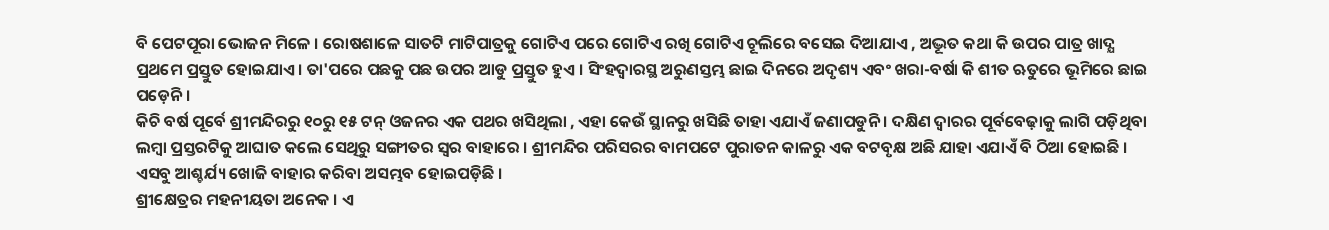ବି ପେଟପୂରା ଭୋଜନ ମିଳେ । ରୋଷଶାଳେ ସାତଟି ମାଟିପାତ୍ରକୁ ଗୋଟିଏ ପରେ ଗୋଟିଏ ରଖି ଗୋଟିଏ ଚୂଲିରେ ବସେଇ ଦିଆଯାଏ , ଅଦ୍ଭୂତ କଥା କି ଉପର ପାତ୍ର ଖାଦ୍ଯ ପ୍ରଥମେ ପ୍ରସ୍ତୁତ ହୋଇଯାଏ । ତା'ପରେ ପଛକୁ ପଛ ଉପର ଆଡୁ ପ୍ରସ୍ତୁତ ହୁଏ । ସିଂହଦ୍ୱାରସ୍ଥ ଅରୁଣସ୍ତମ୍ଭ ଛାଇ ଦିନରେ ଅଦୃଶ୍ୟ ଏବଂ ଖରା-ବର୍ଷା କି ଶୀତ ଋତୁରେ ଭୂମିରେ ଛାଇ ପଡ଼େନି ।
କିଚି ବର୍ଷ ପୂର୍ବେ ଶ୍ରୀମନ୍ଦିରରୁ ୧୦ରୁ ୧୫ ଟନ୍ ଓଜନର ଏକ ପଥର ଖସିଥିଲା , ଏହା କେଉଁ ସ୍ଥାନରୁ ଖସିଛି ତାହା ଏଯାଏଁ ଜଣାପଡୁନି । ଦକ୍ଷିଣ ଦ୍ବାରର ପୂର୍ବବେଢ଼ାକୁ ଲାଗି ପଡ଼ିଥିବା ଲମ୍ବା ପ୍ରସ୍ତରଟିକୁ ଆଘାତ କଲେ ସେଥିରୁ ସଙ୍ଗୀତର ସ୍ବର ବାହାରେ । ଶ୍ରୀମନ୍ଦିର ପରିସରର ବାମପଟେ ପୁରାତନ କାଳରୁ ଏକ ବଟବୃକ୍ଷ ଅଛି ଯାହା ଏଯାଏଁ ବି ଠିଆ ହୋଇଛି । ଏସବୁ ଆଶ୍ଚର୍ଯ୍ୟ ଖୋଜି ବାହାର କରିବା ଅସମ୍ଭବ ହୋଇପଡ଼ିଛି ।
ଶ୍ରୀକ୍ଷେତ୍ରର ମହନୀୟତା ଅନେକ । ଏ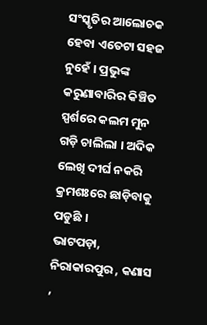ସଂସ୍କୃତିର ଆଲୋଚକ ହେବା ଏତେଟା ସହଜ ନୁହେଁ । ପ୍ରଭୁଙ୍କ କରୁଣାବାରିର କିଞ୍ଚିତ ସ୍ପର୍ଶରେ କଲମ ମୁନ ଗଡ଼ି ଚାଲିଲା । ଅଦିକ ଲେଖି ଦୀର୍ଘ ନକରି କ୍ରମଶଃରେ ଛାଡ଼ିବାକୁ ପଡୁଛି ।
ଭାଟପଡ଼ା, ନିରାକାରପୁର , କଣାସ ,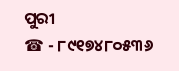ପୁରୀ
☎ - ୮୯୧୭୪୮୦୫୩୬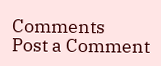Comments
Post a Comment